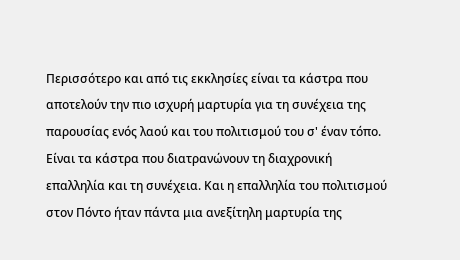Περισσότερο και από τις εκκλησίες είναι τα κάστρα που αποτελούν την πιο ισχυρή μαρτυρία για τη συνέχεια της παρουσίας ενός λαού και του πολιτισμού του σ' έναν τόπο.
Είναι τα κάστρα που διατρανώνουν τη διαχρονική επαλληλία και τη συνέχεια. Και η επαλληλία του πολιτισμού στον Πόντο ήταν πάντα μια ανεξίτηλη μαρτυρία της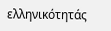ελληνικότητάς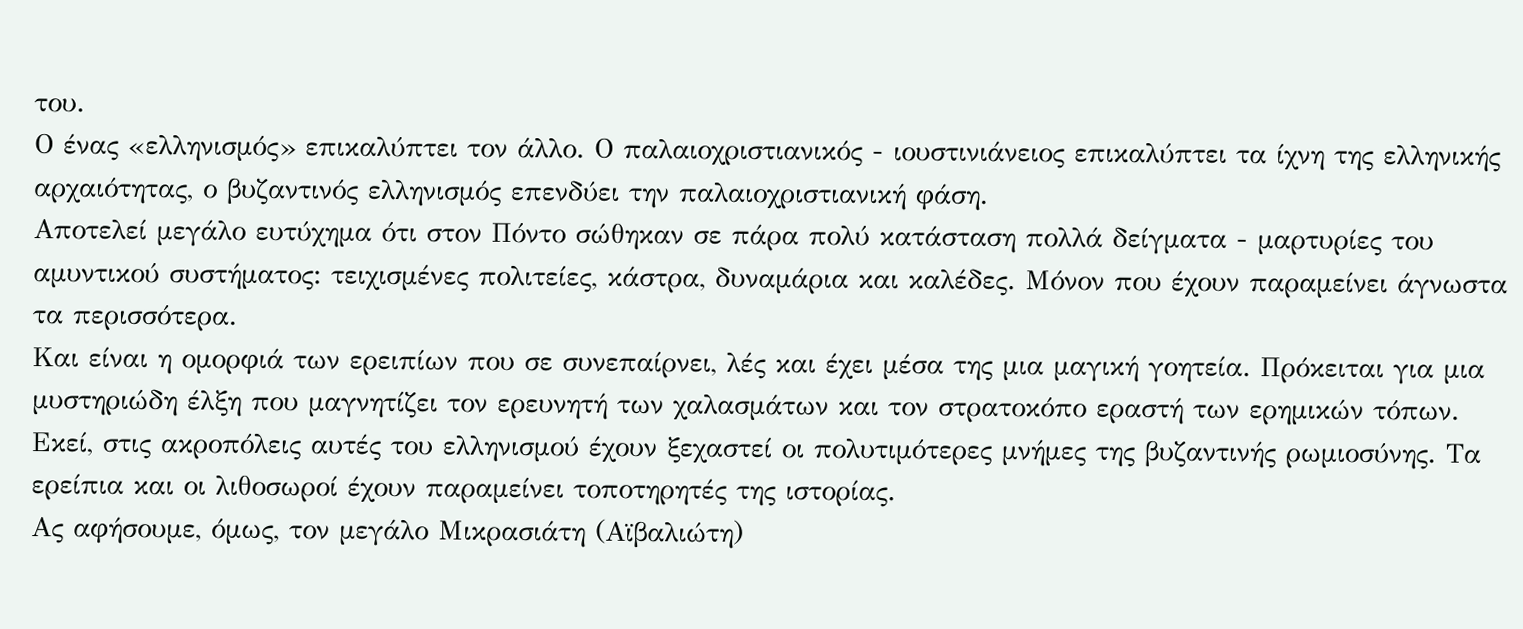του.
Ο ένας «ελληνισμός» επικαλύπτει τον άλλο. Ο παλαιοχριστιανικός - ιουστινιάνειος επικαλύπτει τα ίχνη της ελληνικής αρχαιότητας, ο βυζαντινός ελληνισμός επενδύει την παλαιοχριστιανική φάση.
Αποτελεί μεγάλο ευτύχημα ότι στον Πόντο σώθηκαν σε πάρα πολύ κατάσταση πολλά δείγματα - μαρτυρίες του αμυντικού συστήματος: τειχισμένες πολιτείες, κάστρα, δυναμάρια και καλέδες. Μόνον που έχουν παραμείνει άγνωστα τα περισσότερα.
Και είναι η ομορφιά των ερειπίων που σε συνεπαίρνει, λές και έχει μέσα της μια μαγική γοητεία. Πρόκειται για μια μυστηριώδη έλξη που μαγνητίζει τον ερευνητή των χαλασμάτων και τον στρατοκόπο εραστή των ερημικών τόπων.
Εκεί, στις ακροπόλεις αυτές του ελληνισμού έχουν ξεχαστεί οι πολυτιμότερες μνήμες της βυζαντινής ρωμιοσύνης. Τα ερείπια και οι λιθοσωροί έχουν παραμείνει τοποτηρητές της ιστορίας.
Ας αφήσουμε, όμως, τον μεγάλο Μικρασιάτη (Αϊβαλιώτη)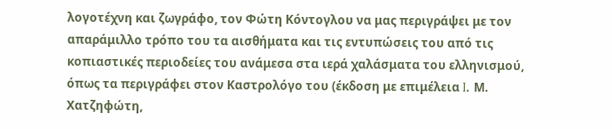λογοτέχνη και ζωγράφο, τον Φώτη Κόντογλου να μας περιγράψει με τον απαράμιλλο τρόπο του τα αισθήματα και τις εντυπώσεις του από τις κοπιαστικές περιοδείες του ανάμεσα στα ιερά χαλάσματα του ελληνισμού, όπως τα περιγράφει στον Καστρολόγο του (έκδοση με επιμέλεια I. Μ. Χατζηφώτη,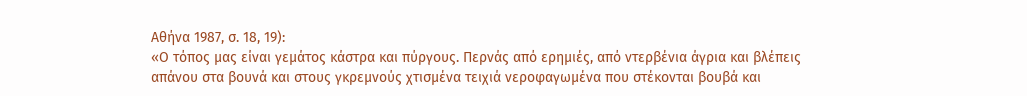Αθήνα 1987, σ. 18, 19):
«Ο τόπος μας είναι γεμάτος κάστρα και πύργους. Περνάς από ερημιές, από ντερβένια άγρια και βλέπεις απάνου στα βουνά και στους γκρεμνούς χτισμένα τειχιά νεροφαγωμένα που στέκονται βουβά και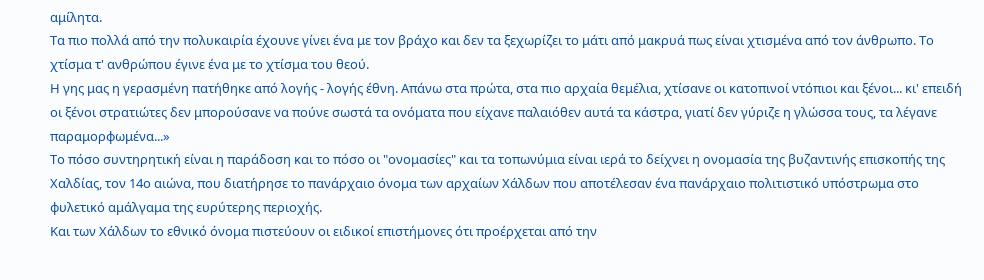αμίλητα.
Τα πιο πολλά από την πολυκαιρία έχουνε γίνει ένα με τον βράχο και δεν τα ξεχωρίζει το μάτι από μακρυά πως είναι χτισμένα από τον άνθρωπο. Το χτίσμα τ' ανθρώπου έγινε ένα με το χτίσμα του θεού.
Η γης μας η γερασμένη πατήθηκε από λογής - λογής έθνη. Απάνω στα πρώτα, στα πιο αρχαία θεμέλια, χτίσανε οι κατοπινοί ντόπιοι και ξένοι... κι' επειδή οι ξένοι στρατιώτες δεν μπορούσανε να πούνε σωστά τα ονόματα που είχανε παλαιόθεν αυτά τα κάστρα, γιατί δεν γύριζε η γλώσσα τους, τα λέγανε παραμορφωμένα...»
Το πόσο συντηρητική είναι η παράδοση και το πόσο οι "ονομασίες" και τα τοπωνύμια είναι ιερά το δείχνει η ονομασία της βυζαντινής επισκοπής της Χαλδίας, τον 14ο αιώνα, που διατήρησε το πανάρχαιο όνομα των αρχαίων Χάλδων που αποτέλεσαν ένα πανάρχαιο πολιτιστικό υπόστρωμα στο φυλετικό αμάλγαμα της ευρύτερης περιοχής.
Και των Χάλδων το εθνικό όνομα πιστεύουν οι ειδικοί επιστήμονες ότι προέρχεται από την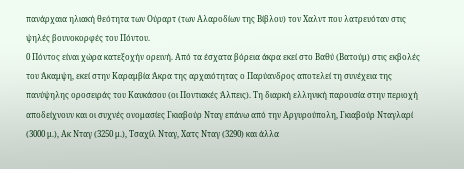πανάρχαια ηλιακή θεότητα των Ούραρτ (των Αλαροδίων της Βίβλου) τον Χαλντ που λατρευόταν στις ψηλές βουνοκορφές του Πόντου.
0 Πόντος είναι χώρα κατεξοχήν ορεινή. Από τα έσχατα βόρεια άκρα εκεί στο Βαθύ (Βατούμ) στις εκβολές του Άκαμψη, εκεί στην Καραμβία Άκρα της αρχαιότητας ο Παρύανδρος αποτελεί τη συνέχεια της πανύψηλης οροσειράς του Καυκάσου (οι Ποντιακές Άλπεις). Τη διαρκή ελληνική παρουσία στην περιοχή αποδείχνουν και οι συχνές ονομασίες Γκιαβούρ Νταγ επάνω από την Αργυρούπολη, Γκιαβούρ Νταγλαρί (3000 μ.), Ακ Νταγ (3250 μ.), Τσαχίλ Νταγ, Χατς Νταγ (3290) και άλλα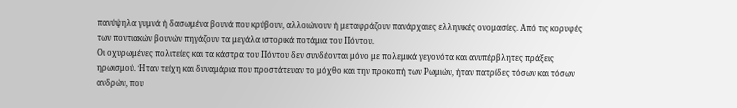πανύψηλα γυμνά ή δασωμένα βουνά που κρύβουν, αλλοιώνουν ή μεταφράζουν πανάρχαιες ελληνικές ονομασίες. Από τις κορυφές των ποντιακών βουνών πηγάζουν τα μεγάλα ιστορικά ποτάμια του Πόντου.
Οι οχυρωμένες πολιτείες και τα κάστρα του Πόντου δεν συνδέονται μόνο με πολεμικά γεγονότα και ανυπέρβλητες πράξεις ηρωισμού. Ήταν τείχη και δυναμάρια που προστάτευαν το μόχθο και την προκοπή των Ρωμιών, ήταν πατρίδες τόσων και τόσων ανδρών, που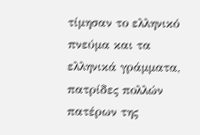τίμησαν το ελληνικό πνεύμα και τα ελληνικά γράμματα, πατρίδες πολλών πατέρων της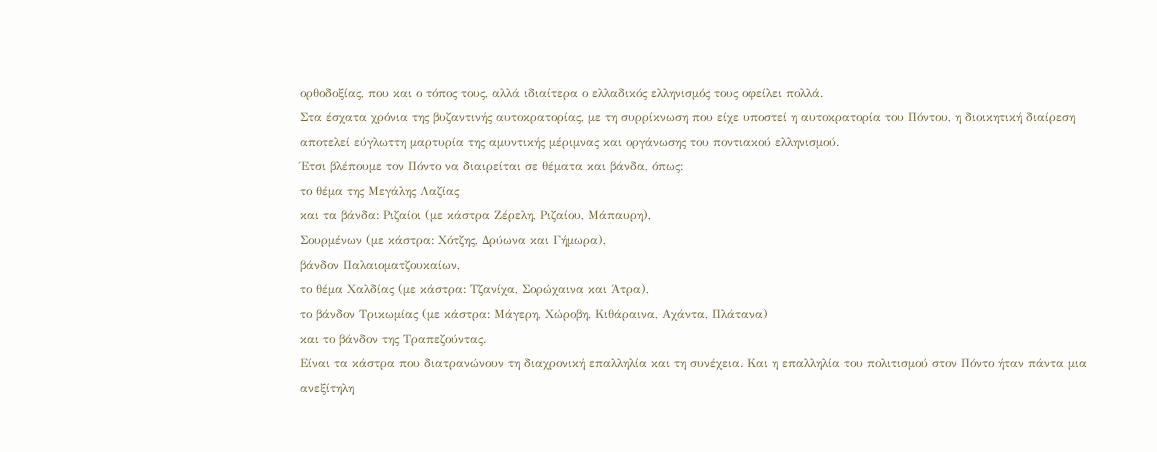ορθοδοξίας, που και ο τόπος τους, αλλά ιδιαίτερα ο ελλαδικός ελληνισμός τους οφείλει πολλά.
Στα έσχατα χρόνια της βυζαντινής αυτοκρατορίας, με τη συρρίκνωση που είχε υποστεί η αυτοκρατορία του Πόντου, η διοικητική διαίρεση αποτελεί εύγλωττη μαρτυρία της αμυντικής μέριμνας και οργάνωσης του ποντιακού ελληνισμού.
Έτσι βλέπουμε τον Πόντο να διαιρείται σε θέματα και βάνδα, όπως:
το θέμα της Μεγάλης Λαζίας
και τα βάνδα: Ριζαίοι (με κάστρα Ζέρελη, Ριζαίου, Μάπαυρη),
Σουρμένων (με κάστρα: Χότζης, Δρύωνα και Γήμωρα),
βάνδον Παλαιοματζουκαίων,
το θέμα Χαλδίας (με κάστρα: Τζανίχα, Σορώχαινα και Άτρα),
το βάνδον Τρικωμίας (με κάστρα: Μάγερη, Χώροβη, Κιθάραινα, Αχάντα, Πλάτανα)
και το βάνδον της Τραπεζούντας.
Είναι τα κάστρα που διατρανώνουν τη διαχρονική επαλληλία και τη συνέχεια. Και η επαλληλία του πολιτισμού στον Πόντο ήταν πάντα μια ανεξίτηλη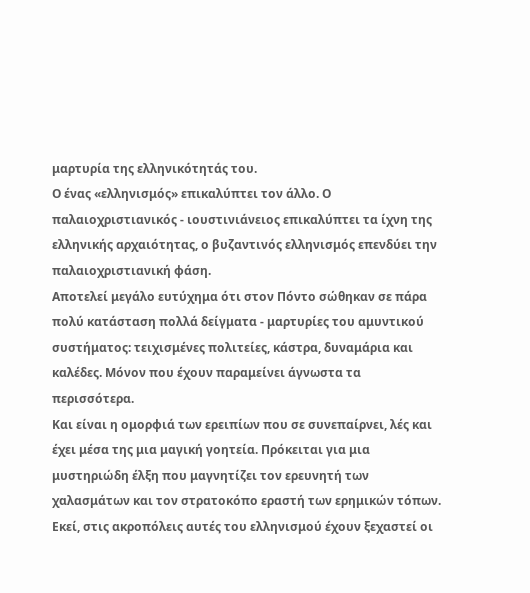μαρτυρία της ελληνικότητάς του.
Ο ένας «ελληνισμός» επικαλύπτει τον άλλο. Ο παλαιοχριστιανικός - ιουστινιάνειος επικαλύπτει τα ίχνη της ελληνικής αρχαιότητας, ο βυζαντινός ελληνισμός επενδύει την παλαιοχριστιανική φάση.
Αποτελεί μεγάλο ευτύχημα ότι στον Πόντο σώθηκαν σε πάρα πολύ κατάσταση πολλά δείγματα - μαρτυρίες του αμυντικού συστήματος: τειχισμένες πολιτείες, κάστρα, δυναμάρια και καλέδες. Μόνον που έχουν παραμείνει άγνωστα τα περισσότερα.
Και είναι η ομορφιά των ερειπίων που σε συνεπαίρνει, λές και έχει μέσα της μια μαγική γοητεία. Πρόκειται για μια μυστηριώδη έλξη που μαγνητίζει τον ερευνητή των χαλασμάτων και τον στρατοκόπο εραστή των ερημικών τόπων.
Εκεί, στις ακροπόλεις αυτές του ελληνισμού έχουν ξεχαστεί οι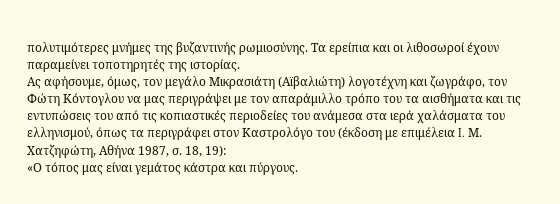πολυτιμότερες μνήμες της βυζαντινής ρωμιοσύνης. Τα ερείπια και οι λιθοσωροί έχουν παραμείνει τοποτηρητές της ιστορίας.
Ας αφήσουμε, όμως, τον μεγάλο Μικρασιάτη (Αϊβαλιώτη) λογοτέχνη και ζωγράφο, τον Φώτη Κόντογλου να μας περιγράψει με τον απαράμιλλο τρόπο του τα αισθήματα και τις εντυπώσεις του από τις κοπιαστικές περιοδείες του ανάμεσα στα ιερά χαλάσματα του ελληνισμού, όπως τα περιγράφει στον Καστρολόγο του (έκδοση με επιμέλεια I. Μ. Χατζηφώτη, Αθήνα 1987, σ. 18, 19):
«Ο τόπος μας είναι γεμάτος κάστρα και πύργους.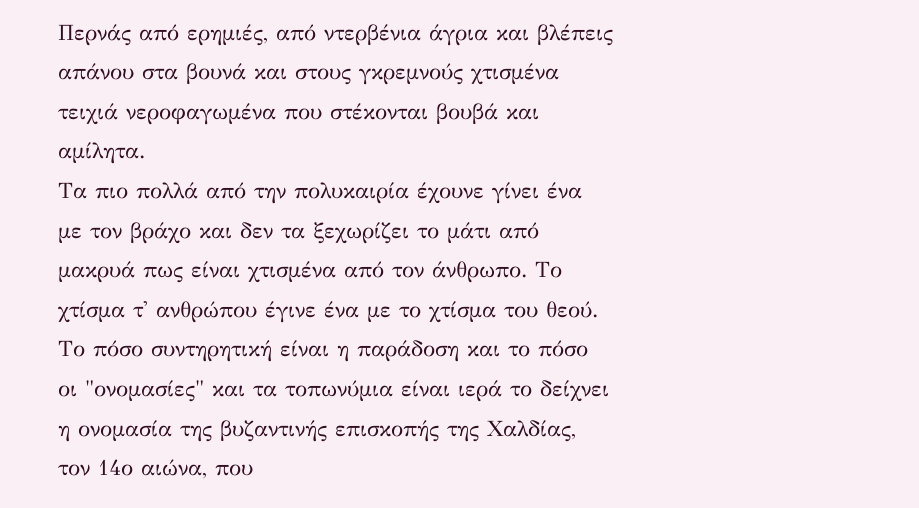Περνάς από ερημιές, από ντερβένια άγρια και βλέπεις απάνου στα βουνά και στους γκρεμνούς χτισμένα τειχιά νεροφαγωμένα που στέκονται βουβά και αμίλητα.
Τα πιο πολλά από την πολυκαιρία έχουνε γίνει ένα με τον βράχο και δεν τα ξεχωρίζει το μάτι από μακρυά πως είναι χτισμένα από τον άνθρωπο. Το χτίσμα τ' ανθρώπου έγινε ένα με το χτίσμα του θεού.
Το πόσο συντηρητική είναι η παράδοση και το πόσο οι "ονομασίες" και τα τοπωνύμια είναι ιερά το δείχνει η ονομασία της βυζαντινής επισκοπής της Χαλδίας, τον 14ο αιώνα, που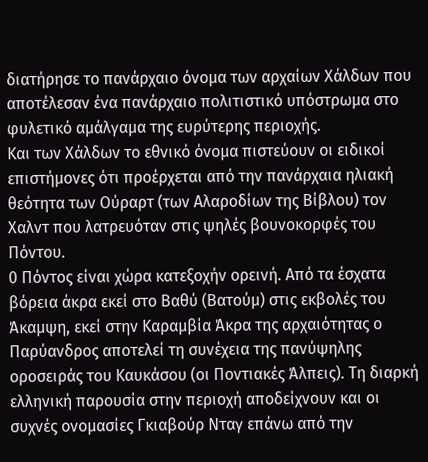διατήρησε το πανάρχαιο όνομα των αρχαίων Χάλδων που αποτέλεσαν ένα πανάρχαιο πολιτιστικό υπόστρωμα στο φυλετικό αμάλγαμα της ευρύτερης περιοχής.
Και των Χάλδων το εθνικό όνομα πιστεύουν οι ειδικοί επιστήμονες ότι προέρχεται από την πανάρχαια ηλιακή θεότητα των Ούραρτ (των Αλαροδίων της Βίβλου) τον Χαλντ που λατρευόταν στις ψηλές βουνοκορφές του Πόντου.
0 Πόντος είναι χώρα κατεξοχήν ορεινή. Από τα έσχατα βόρεια άκρα εκεί στο Βαθύ (Βατούμ) στις εκβολές του Άκαμψη, εκεί στην Καραμβία Άκρα της αρχαιότητας ο Παρύανδρος αποτελεί τη συνέχεια της πανύψηλης οροσειράς του Καυκάσου (οι Ποντιακές Άλπεις). Τη διαρκή ελληνική παρουσία στην περιοχή αποδείχνουν και οι συχνές ονομασίες Γκιαβούρ Νταγ επάνω από την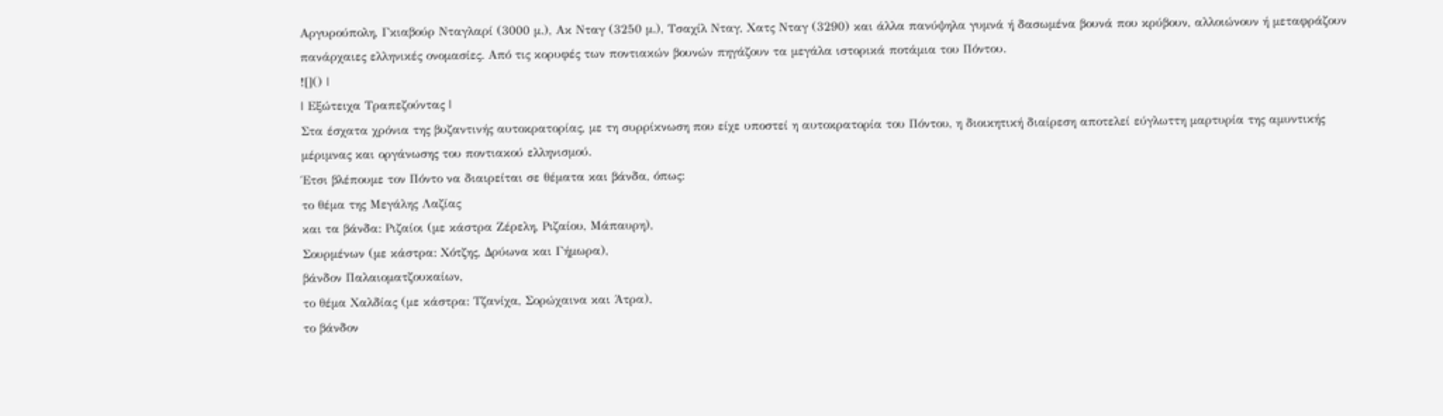Αργυρούπολη, Γκιαβούρ Νταγλαρί (3000 μ.), Ακ Νταγ (3250 μ.), Τσαχίλ Νταγ, Χατς Νταγ (3290) και άλλα πανύψηλα γυμνά ή δασωμένα βουνά που κρύβουν, αλλοιώνουν ή μεταφράζουν πανάρχαιες ελληνικές ονομασίες. Από τις κορυφές των ποντιακών βουνών πηγάζουν τα μεγάλα ιστορικά ποτάμια του Πόντου.
![]() |
| Εξώτειχα Τραπεζούντας |
Στα έσχατα χρόνια της βυζαντινής αυτοκρατορίας, με τη συρρίκνωση που είχε υποστεί η αυτοκρατορία του Πόντου, η διοικητική διαίρεση αποτελεί εύγλωττη μαρτυρία της αμυντικής μέριμνας και οργάνωσης του ποντιακού ελληνισμού.
Έτσι βλέπουμε τον Πόντο να διαιρείται σε θέματα και βάνδα, όπως:
το θέμα της Μεγάλης Λαζίας
και τα βάνδα: Ριζαίοι (με κάστρα Ζέρελη, Ριζαίου, Μάπαυρη),
Σουρμένων (με κάστρα: Χότζης, Δρύωνα και Γήμωρα),
βάνδον Παλαιοματζουκαίων,
το θέμα Χαλδίας (με κάστρα: Τζανίχα, Σορώχαινα και Άτρα),
το βάνδον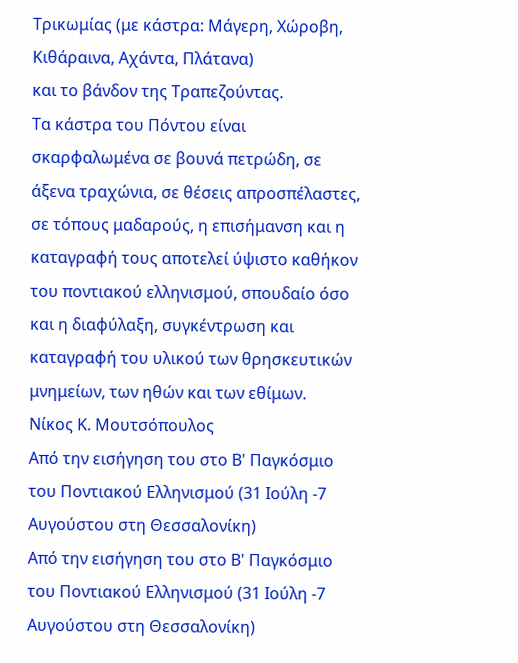Τρικωμίας (με κάστρα: Μάγερη, Χώροβη, Κιθάραινα, Αχάντα, Πλάτανα)
και το βάνδον της Τραπεζούντας.
Τα κάστρα του Πόντου είναι σκαρφαλωμένα σε βουνά πετρώδη, σε άξενα τραχώνια, σε θέσεις απροσπέλαστες, σε τόπους μαδαρούς, η επισήμανση και η καταγραφή τους αποτελεί ύψιστο καθήκον του ποντιακού ελληνισμού, σπουδαίο όσο και η διαφύλαξη, συγκέντρωση και καταγραφή του υλικού των θρησκευτικών μνημείων, των ηθών και των εθίμων.
Νίκος Κ. Μουτσόπουλος
Από την εισήγηση του στο Β' Παγκόσμιο του Ποντιακού Ελληνισμού (31 Ιούλη -7 Αυγούστου στη Θεσσαλονίκη)
Από την εισήγηση του στο Β' Παγκόσμιο του Ποντιακού Ελληνισμού (31 Ιούλη -7 Αυγούστου στη Θεσσαλονίκη)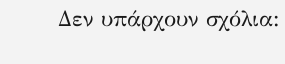Δεν υπάρχουν σχόλια: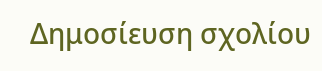Δημοσίευση σχολίου